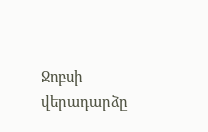Ջոբսի վերադարձը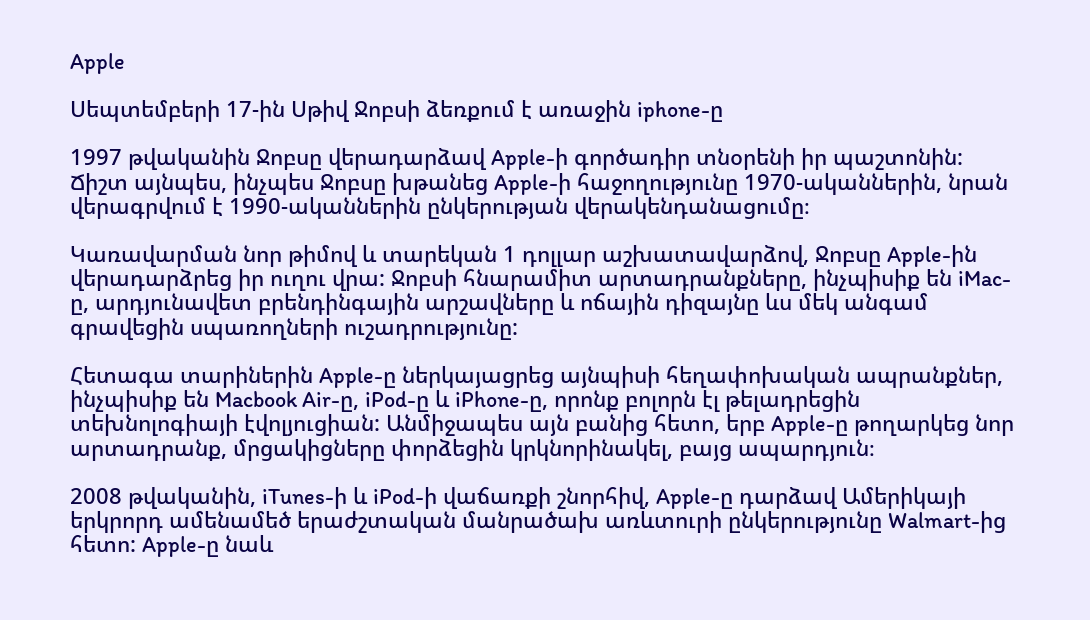Apple

Սեպտեմբերի 17-ին Սթիվ Ջոբսի ձեռքում է առաջին iphone-ը

1997 թվականին Ջոբսը վերադարձավ Apple-ի գործադիր տնօրենի իր պաշտոնին: Ճիշտ այնպես, ինչպես Ջոբսը խթանեց Apple-ի հաջողությունը 1970-ականներին, նրան վերագրվում է 1990-ականներին ընկերության վերակենդանացումը։

Կառավարման նոր թիմով և տարեկան 1 դոլլար աշխատավարձով, Ջոբսը Apple-ին վերադարձրեց իր ուղու վրա: Ջոբսի հնարամիտ արտադրանքները, ինչպիսիք են iMac-ը, արդյունավետ բրենդինգային արշավները և ոճային դիզայնը ևս մեկ անգամ գրավեցին սպառողների ուշադրությունը:

Հետագա տարիներին Apple-ը ներկայացրեց այնպիսի հեղափոխական ապրանքներ, ինչպիսիք են Macbook Air-ը, iPod-ը և iPhone-ը, որոնք բոլորն էլ թելադրեցին տեխնոլոգիայի էվոլյուցիան: Անմիջապես այն բանից հետո, երբ Apple-ը թողարկեց նոր արտադրանք, մրցակիցները փորձեցին կրկնորինակել, բայց ապարդյուն։

2008 թվականին, iTunes-ի և iPod-ի վաճառքի շնորհիվ, Apple-ը դարձավ Ամերիկայի երկրորդ ամենամեծ երաժշտական մանրածախ առևտուրի ընկերությունը Walmart-ից հետո: Apple-ը նաև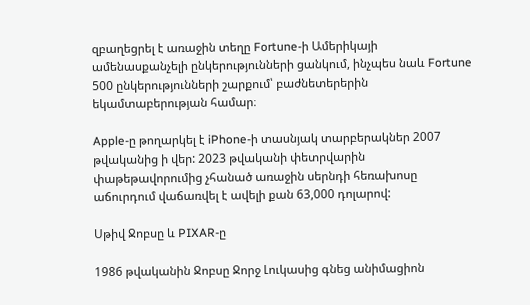զբաղեցրել է առաջին տեղը Fortune-ի Ամերիկայի ամենասքանչելի ընկերությունների ցանկում, ինչպես նաև Fortune 500 ընկերությունների շարքում՝ բաժնետերերին եկամտաբերության համար։

Apple-ը թողարկել է iPhone-ի տասնյակ տարբերակներ 2007 թվականից ի վեր: 2023 թվականի փետրվարին փաթեթավորումից չհանած առաջին սերնդի հեռախոսը աճուրդում վաճառվել է ավելի քան 63,000 դոլարով:

Սթիվ Ջոբսը և PIXAR-ը

1986 թվականին Ջոբսը Ջորջ Լուկասից գնեց անիմացիոն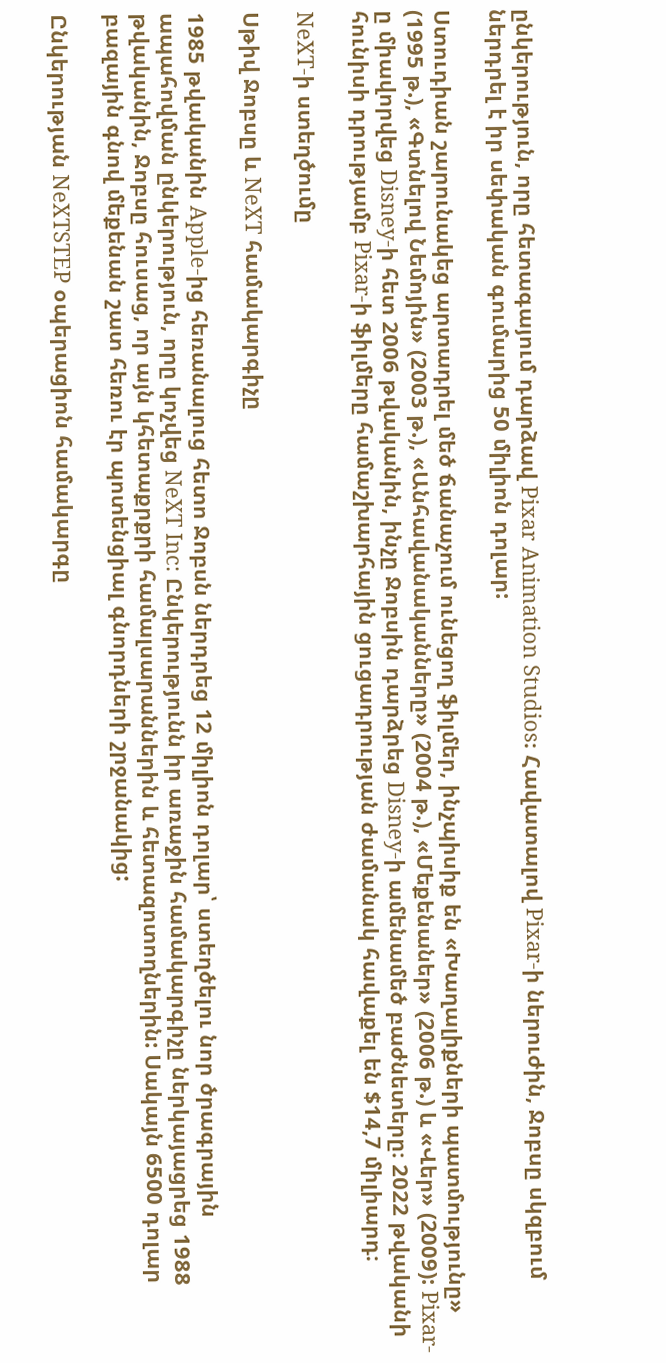ընկերություն, որը հետագայում դարձավ Pixar Animation Studios։ Հավատալով Pixar-ի ներուժին, Ջոբսը սկզբում ներդրել է իր սեփական գումարից 50 միլիոն դոլար:

Ստուդիան շարունակեց արտադրել մեծ ճանաչում ունեցող ֆիլմեր, ինչպիսիք են «Խաղալիքների պատմությունը» (1995 թ.), «Գտնելով Նեմոյին» (2003 թ.), «Անհավանականները» (2004 թ.), «Մեքենաներ» (2006 թ.) և «Վեր» (2009): Pixar-ը միավորվեց Disney-ի հետ 2006 թվականին, ինչը Ջոբսին դարձրեց Disney-ի ամենամեծ բաժնետերը։ 2022 թվականի հունիսի դրությամբ Pixar-ի ֆիլմերը համաշխարհային ցուցադրության ժամանակ հավաքել են $14,7 միլիարդ։

NeXT-ի ստեղծումը

Սթիվ Ջոբսը և NeXT համակարգիչը

1985 թվականին Apple-ից հեռանալուց հետո Ջոբսն ներդրեց 12 միլիոն դոլար՝ ստեղծելու նոր ծրագրային ապահովման ընկերություն, որը կոչվեց NeXT Inc: Ընկերությունն իր առաջին համակարգիչը ներկայացրեց 1988 թվականին, Ջոբսը հուսաց, որ այն կհետաքրքրի համալսարաններին և հետազոտողներին: Սակայն 6500 դոլար բազային գնով մեքենան շատ հեռու էր պոտենցիալ գնորդների շրջանակից:

Ընկերության NeXTSTEP օպերացիոն համակարգը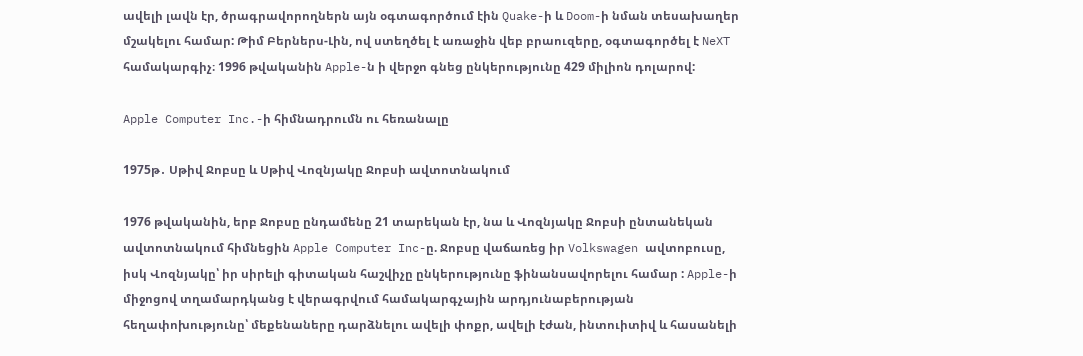ավելի լավն էր, ծրագրավորողներն այն օգտագործում էին Quake-ի և Doom-ի նման տեսախաղեր մշակելու համար: Թիմ Բերներս-Լին, ով ստեղծել է առաջին վեբ բրաուզերը, օգտագործել է NeXT համակարգիչ։ 1996 թվականին Apple-ն ի վերջո գնեց ընկերությունը 429 միլիոն դոլարով:

Apple Computer Inc.-ի հիմնադրումն ու հեռանալը

1975թ․ Սթիվ Ջոբսը և Սթիվ Վոզնյակը Ջոբսի ավտոտնակում

1976 թվականին, երբ Ջոբսը ընդամենը 21 տարեկան էր, նա և Վոզնյակը Ջոբսի ընտանեկան ավտոտնակում հիմնեցին Apple Computer Inc-ը. Ջոբսը վաճառեց իր Volkswagen ավտոբուսը, իսկ Վոզնյակը՝ իր սիրելի գիտական հաշվիչը ընկերությունը ֆինանսավորելու համար : Apple-ի միջոցով տղամարդկանց է վերագրվում համակարգչային արդյունաբերության հեղափոխությունը՝ մեքենաները դարձնելու ավելի փոքր, ավելի էժան, ինտուիտիվ և հասանելի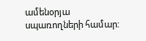ամենօրյա սպառողների համար: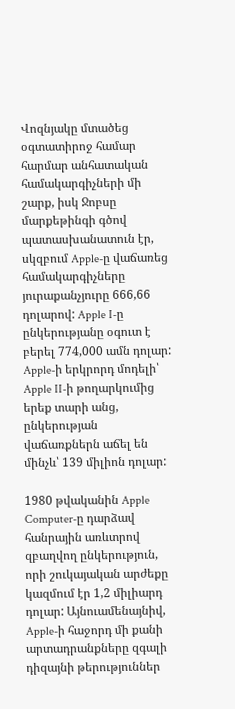Վոզնյակը մտածեց օգտատիրոջ համար հարմար անհատական համակարգիչների մի շարք, իսկ Ջոբսը մարքեթինգի գծով պատասխանատուն էր, սկզբում Apple-ը վաճառեց համակարգիչները յուրաքանչյուրը 666,66 դոլարով: Apple I-ը ընկերությանը օգուտ է բերել 774,000 ամն դոլար: Apple-ի երկրորդ մոդելի՝ Apple II-ի թողարկումից երեք տարի անց, ընկերության վաճառքներն աճել են մինչև՝ 139 միլիոն դոլար:

1980 թվականին Apple Computer-ը դարձավ հանրային առևտրով զբաղվող ընկերություն, որի շուկայական արժեքը կազմում էր 1,2 միլիարդ դոլար: Այնուամենայնիվ, Apple-ի հաջորդ մի քանի արտադրանքները զգալի դիզայնի թերություններ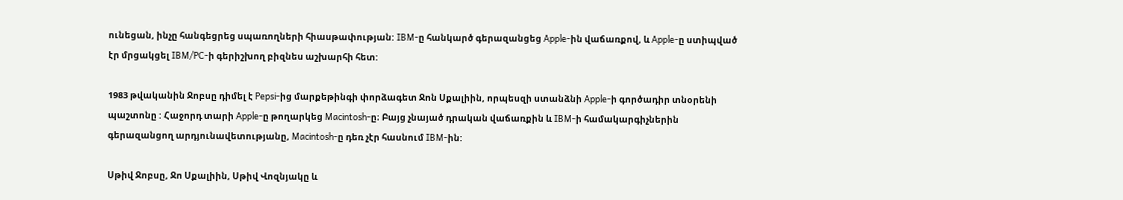ունեցան, ինչը հանգեցրեց սպառողների հիասթափության: IBM-ը հանկարծ գերազանցեց Apple-ին վաճառքով, և Apple-ը ստիպված էր մրցակցել IBM/PC-ի գերիշխող բիզնես աշխարհի հետ:

1983 թվականին Ջոբսը դիմել է Pepsi-ից մարքեթինգի փորձագետ Ջոն Սքալիին, որպեսզի ստանձնի Apple-ի գործադիր տնօրենի պաշտոնը : Հաջորդ տարի Apple-ը թողարկեց Macintosh-ը։ Բայց չնայած դրական վաճառքին և IBM-ի համակարգիչներին գերազանցող արդյունավետությանը, Macintosh-ը դեռ չէր հասնում IBM-ին:

Սթիվ Ջոբսը, Ջո Սքալիին, Սթիվ Վոզնյակը և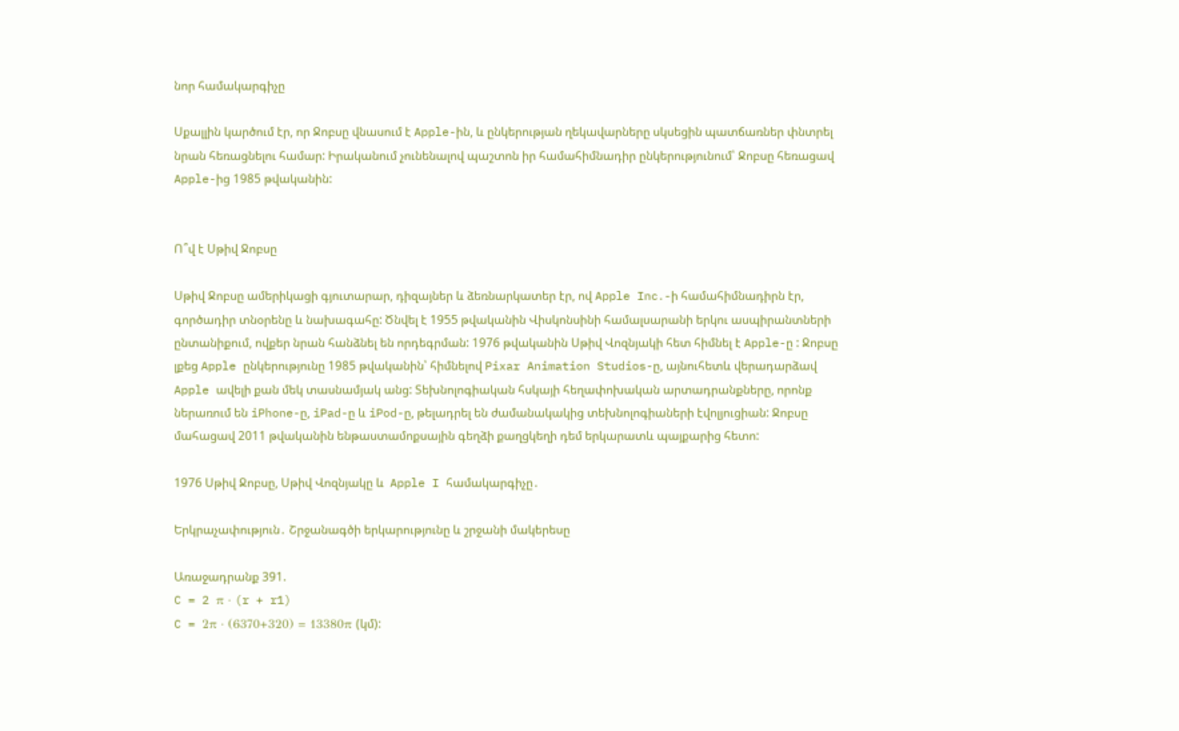նոր համակարգիչը

Սքալլին կարծում էր, որ Ջոբսը վնասում է Apple-ին, և ընկերության ղեկավարները սկսեցին պատճառներ փնտրել նրան հեռացնելու համար: Իրականում չունենալով պաշտոն իր համահիմնադիր ընկերությունում՝ Ջոբսը հեռացավ Apple-ից 1985 թվականին:


Ո՞վ է Սթիվ Ջոբսը

Սթիվ Ջոբսը ամերիկացի գյուտարար, դիզայներ և ձեռնարկատեր էր, ով Apple Inc․-ի համահիմնադիրն էր, գործադիր տնօրենը և նախագահը: Ծնվել է 1955 թվականին Վիսկոնսինի համալսարանի երկու ասպիրանտների ընտանիքում, ովքեր նրան հանձնել են որդեգրման: 1976 թվականին Սթիվ Վոզնյակի հետ հիմնել է Apple-ը : Ջոբսը լքեց Apple ընկերությունը 1985 թվականին՝ հիմնելով Pixar Animation Studios-ը, այնուհետև վերադարձավ Apple ավելի քան մեկ տասնամյակ անց: Տեխնոլոգիական հսկայի հեղափոխական արտադրանքները, որոնք ներառում են iPhone-ը, iPad-ը և iPod-ը, թելադրել են ժամանակակից տեխնոլոգիաների էվոլյուցիան: Ջոբսը մահացավ 2011 թվականին ենթաստամոքսային գեղձի քաղցկեղի դեմ երկարատև պայքարից հետո:

1976 Սթիվ Ջոբսը, Սթիվ Վոզնյակը և  Apple I համակարգիչը․

Երկրաչափություն․ Շրջանագծի երկարությունը և շրջանի մակերեսը

Առաջադրանք 391.
C = 2 π · (r + r1)
C = 2π · (6370+320) = 13380π (կմ):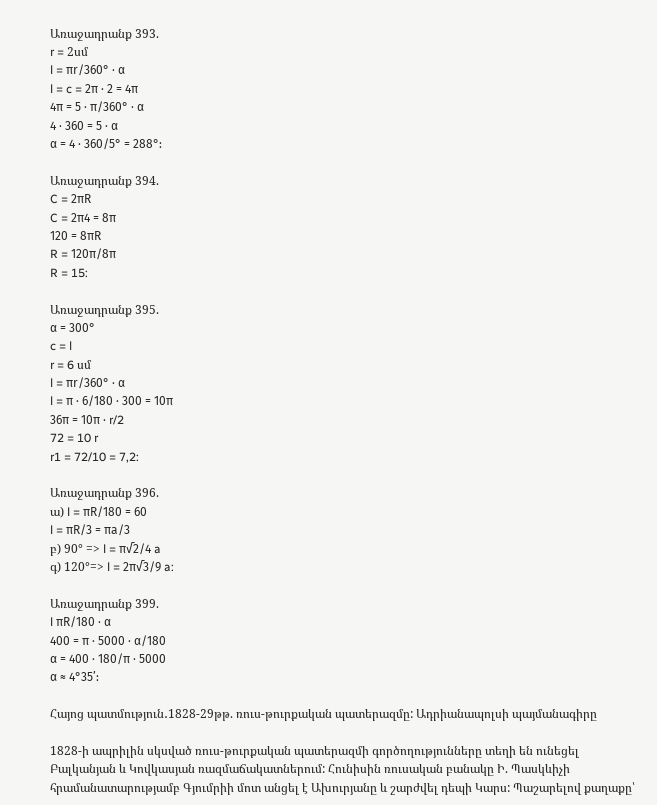Առաջադրանք 393.
r = 2սմ
l = πr/360° · α
l = c = 2π · 2 = 4π
4π = 5 · π/360° · α
4 · 360 = 5 · α
α = 4 · 360/5° = 288°:

Առաջադրանք 394.
C = 2πR
C = 2π4 = 8π
120 = 8πR
R = 120π/8π
R = 15:

Առաջադրանք 395.
α = 300°
c = l
r = 6 սմ
l = πr/360° · α
l = π · 6/180 · 300 = 10π
36π = 10π · r/2
72 = 10 r
r1 = 72/10 = 7,2:

Առաջադրանք 396.
ա) l = πR/180 = 60
l = πR/3 = πa/3
բ) 90° => l = π√2/4 a
գ) 120°=> l = 2π√3/9 a:

Առաջադրանք 399.
l πR/180 · α
400 = π · 5000 · α/180
α = 400 · 180/π · 5000
α ≈ 4°35’:

Հայոց պատմություն․1828-29թթ. ռուս-թուրքական պատերազմը: Ադրիանապոլսի պայմանագիրը

1828-ի ապրիլին սկսված ռուս-թուրքական պատերազմի գործողությունները տեղի են ունեցել Բալկանյան և Կովկասյան ռազմաճակատներում: Հունիսին ռուսական բանակը Ի. Պասկևիչի հրամանատարությամբ Գյումրիի մոտ անցել է Ախուրյանը և շարժվել դեպի Կարս: Պաշարելով քաղաքը՝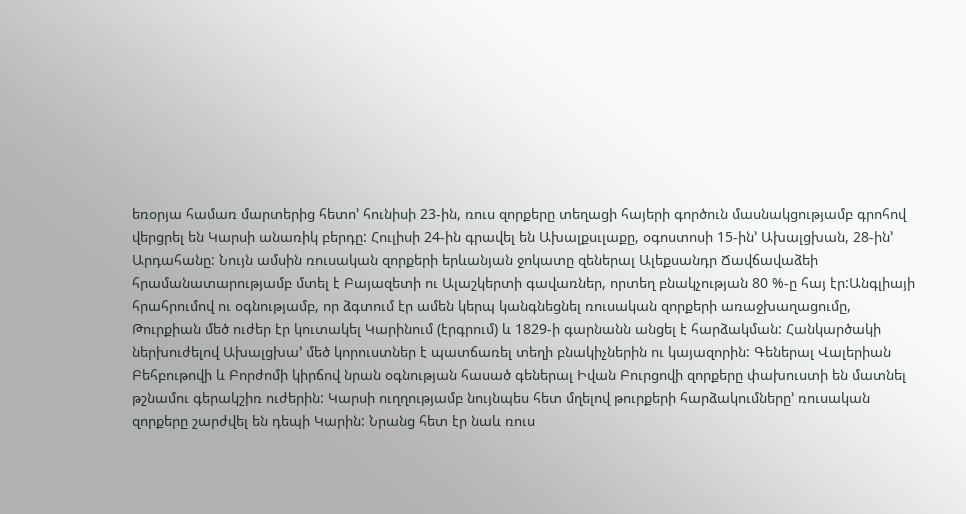եռօրյա համառ մարտերից հետո’ հունիսի 23-ին, ռուս զորքերը տեղացի հայերի գործուն մասնակցությամբ գրոհով վերցրել են Կարսի անառիկ բերդը: Հուլիսի 24-ին գրավել են Ախալքսւլաքը, օգոստոսի 15-ին’ Ախալցխան, 28-ին’ Արդահանը: Նույն ամսին ռուսական զորքերի երևանյան ջոկատը զեներալ Ալեքսանդր Ճավճավաձեի հրամանատարությամբ մտել է Բայազետի ու Ալաշկերտի գավառներ, որտեղ բնակչության 80 %-ը հայ էր:Անգլիայի հրահրումով ու օգնությամբ, որ ձգտում էր ամեն կերպ կանգնեցնել ռուսական զորքերի առաջխաղացումը, Թուրքիան մեծ ուժեր էր կուտակել Կարինում (էրգրում) և 1829-ի գարնանն անցել է հարձակման: Հանկարծակի ներխուժելով Ախալցխա’ մեծ կորուստներ է պատճառել տեղի բնակիչներին ու կայազորին: Գեներալ Վալերիան Բեհբութովի և Բորժոմի կիրճով նրան օգնության հասած գեներալ Իվան Բուրցովի զորքերը փախուստի են մատնել թշնամու գերակշիռ ուժերին: Կարսի ուղղությամբ նույնպես հետ մղելով թուրքերի հարձակումները’ ռուսական զորքերը շարժվել են դեպի Կարին: Նրանց հետ էր նաև ռուս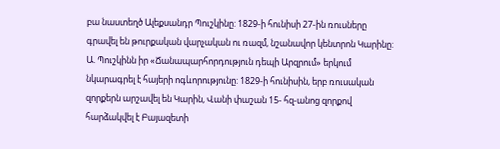բա նաստեղծ Ալեքսանդր Պուշկինը: 1829-ի հունիսի 27-ին ռուսները գրավել են թուրքական վարչական ու ռազմ, նշանավոր կենտրոն Կարինը: Ա. Պուշկինն իր «Ճանապարհորդություն դեպի Արզրում» երկում նկարագրել է հայերի ոգևորությունը: 1829-ի հունիսին, երբ ռուսական զորքերն արշավել են Կարին, Վանի փաշան 15- հզ-անոց զորքով հարձակվել է Բայազետի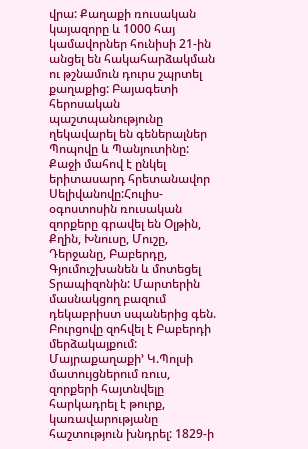վրա: Քաղաքի ռուսական կայազորը և 1000 հայ կամավորներ հունիսի 21-ին անցել են հակահարձակման ու թշնամուն դուրս շպրտել քաղաքից: Բայագետի հերոսական պաշտպանությունը ղեկավարել են գեներալներ Պոպովը և Պանյուտինը: Քաջի մահով է ընկել երիտասարդ հրետանավոր Սելիվանովը:Հուլիս-օգոստոսին ռուսական զորքերը գրավել են Օլթին, Քղին, Խնուսը, Մուշը, Դերջանը, Բաբերդը, Գյումուշխանեն և մոտեցել Տրապիզոնին: Մարտերին մասնակցող բազում դեկաբրիստ սպաներից գեն. Բուրցովը զոհվել է Բաբերդի մերձակայքում: Մայրաքաղաքի’ Կ.Պոլսի մատույցներում ռուս, զորքերի հայտնվելը հարկադրել է թուրք, կառավարությանը հաշտություն խնդրել: 1829-ի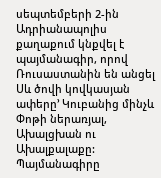սեպտեմբերի 2-ին Ադրիանապոլիս քաղաքում կնքվել է պայմանագիր, որով Ռուսաստանին են անցել Սև ծովի կովկասյան ափերը’ Կուբանից մինչև Փոթի ներառյալ, Ախալցխան ու Ախալքալաքը: Պայմանագիրը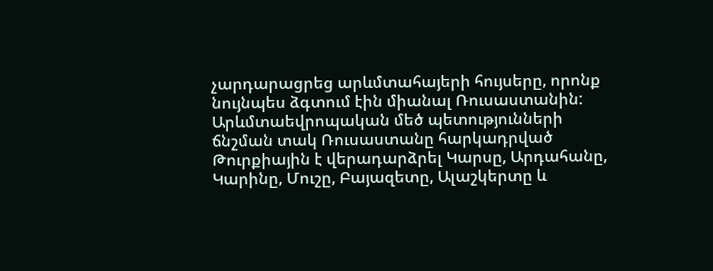չարդարացրեց արևմտահայերի հույսերը, որոնք նույնպես ձգտում էին միանալ Ռուսաստանին: Արևմտաեվրոպական մեծ պետությունների ճնշման տակ Ռուսաստանը հարկադրված Թուրքիային է վերադարձրել Կարսը, Արդահանը, Կարինը, Մուշը, Բայազետը, Ալաշկերտը և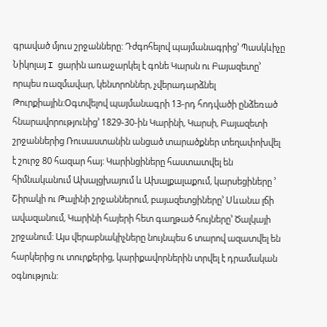գրաված մյուս շրջանները: Դժգոհելով պայմանագրից’ Պասկևիչը Նիկոլայ I ցարին առաջարկել է գոնե Կարսն ու Բայազետը’ որպես ռազմավար, կենտրոններ, չվերադարձնել Թուրքիային:Օգտվելով պայմանագրի 13-րդ հոդվածի ընձեռած հնարավորությունից’ 1829-30-ին Կարինի, Կարսի, Բայազետի շրջաններից Ռուսաստանին անցած տարածքներ տեղափոխվել է շուրջ 80 հազար հայ: Կարինցիները հաստատվել են հիմնականում Ախալցխայում և Ախալքալաքում, կարսեցիները ’ Շիրակի ու Թալինի շրջաններում, բայազետցիները’ Սևանա լճի ավազանում, Կարինի հայերի հետ գաղթած հույները’ Ծալկայի շրջանում: Այս վերաբնակիչները նույնպես 6 տարով ազատվել են հարկերից ու տուրքերից, կարիքավորներին տրվել է դրամական օգնություն: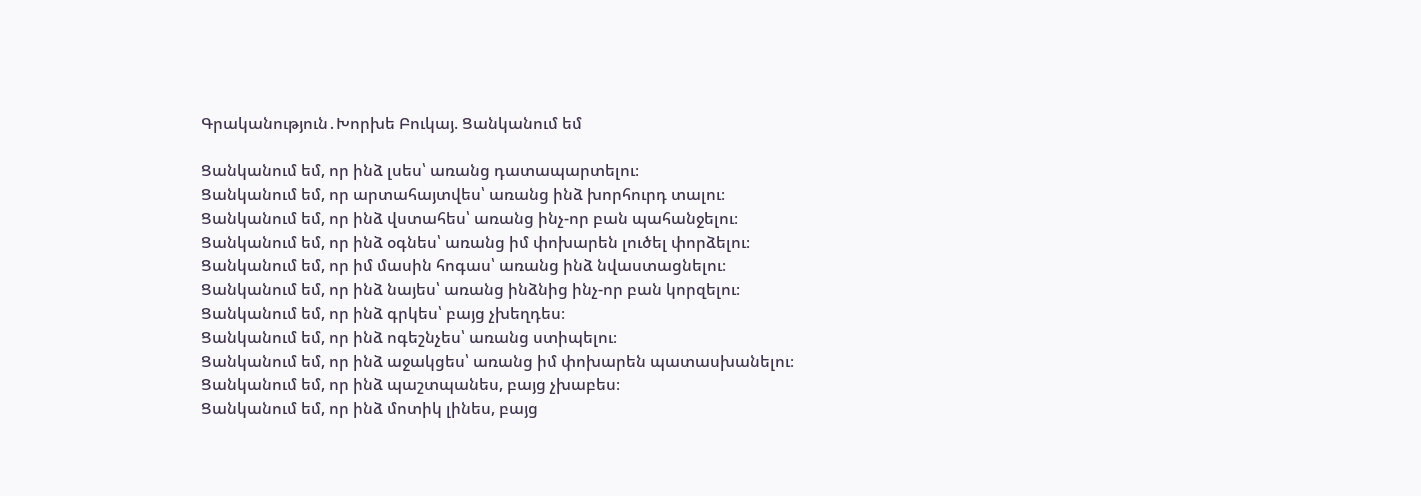Գրականություն․Խորխե Բուկայ. Ցանկանում եմ

Ցանկանում եմ, որ ինձ լսես՝ առանց դատապարտելու։
Ցանկանում եմ, որ արտահայտվես՝ առանց ինձ խորհուրդ տալու։
Ցանկանում եմ, որ ինձ վստահես՝ առանց ինչ-որ բան պահանջելու։
Ցանկանում եմ, որ ինձ օգնես՝ առանց իմ փոխարեն լուծել փորձելու։
Ցանկանում եմ, որ իմ մասին հոգաս՝ առանց ինձ նվաստացնելու։
Ցանկանում եմ, որ ինձ նայես՝ առանց ինձնից ինչ-որ բան կորզելու։
Ցանկանում եմ, որ ինձ գրկես՝ բայց չխեղդես։
Ցանկանում եմ, որ ինձ ոգեշնչես՝ առանց ստիպելու։
Ցանկանում եմ, որ ինձ աջակցես՝ առանց իմ փոխարեն պատասխանելու։
Ցանկանում եմ, որ ինձ պաշտպանես, բայց չխաբես։
Ցանկանում եմ, որ ինձ մոտիկ լինես, բայց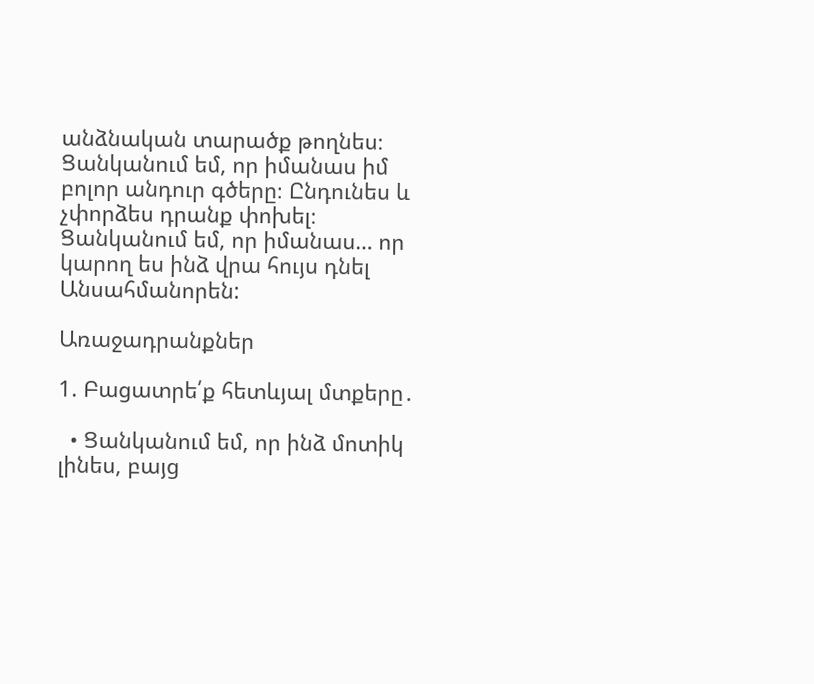անձնական տարածք թողնես։
Ցանկանում եմ, որ իմանաս իմ բոլոր անդուր գծերը։ Ընդունես և չփորձես դրանք փոխել։
Ցանկանում եմ, որ իմանաս… որ կարող ես ինձ վրա հույս դնել Անսահմանորեն:

Առաջադրանքներ

1. Բացատրե՛ք հետևյալ մտքերը․

  • Ցանկանում եմ, որ ինձ մոտիկ լինես, բայց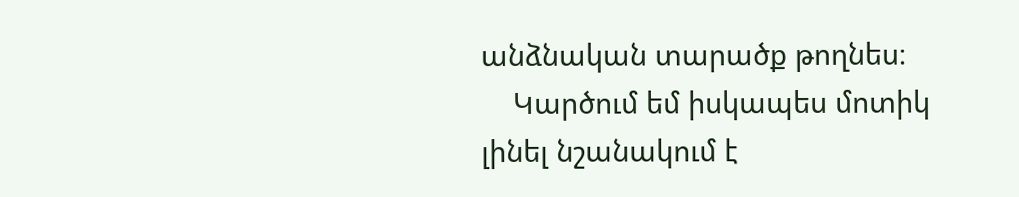անձնական տարածք թողնես։
    Կարծում եմ իսկապես մոտիկ լինել նշանակում է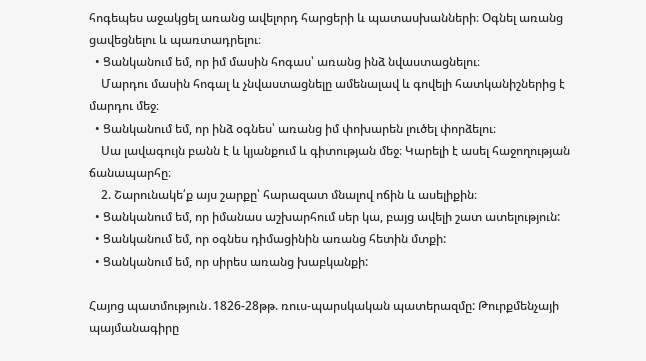հոգեպես աջակցել առանց ավելորդ հարցերի և պատասխանների։ Օգնել առանց ցավեցնելու և պառտադրելու։
  • Ցանկանում եմ, որ իմ մասին հոգաս՝ առանց ինձ նվաստացնելու։
    Մարդու մասին հոգալ և չնվաստացնելը ամենալավ և գովելի հատկանիշներից է մարդու մեջ։
  • Ցանկանում եմ, որ ինձ օգնես՝ առանց իմ փոխարեն լուծել փորձելու։
    Սա լավագույն բանն է և կյանքում և գիտության մեջ։ Կարելի է ասել հաջողության ճանապարհը։
    2. Շարունակե՛ք այս շարքը՝ հարազատ մնալով ոճին և ասելիքին։
  • Ցանկանում եմ, որ իմանաս աշխարհում սեր կա, բայց ավելի շատ ատելություն:
  • Ցանկանում եմ, որ օգնես դիմացինին առանց հետին մտքի:
  • Ցանկանում եմ, որ սիրես առանց խաբկանքի:

Հայոց պատմություն․1826-28թթ. ռուս-պարսկական պատերազմը: Թուրքմենչայի պայմանագիրը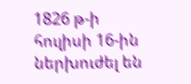1826 թ-ի հուլիսի 16-ին ներխուժել են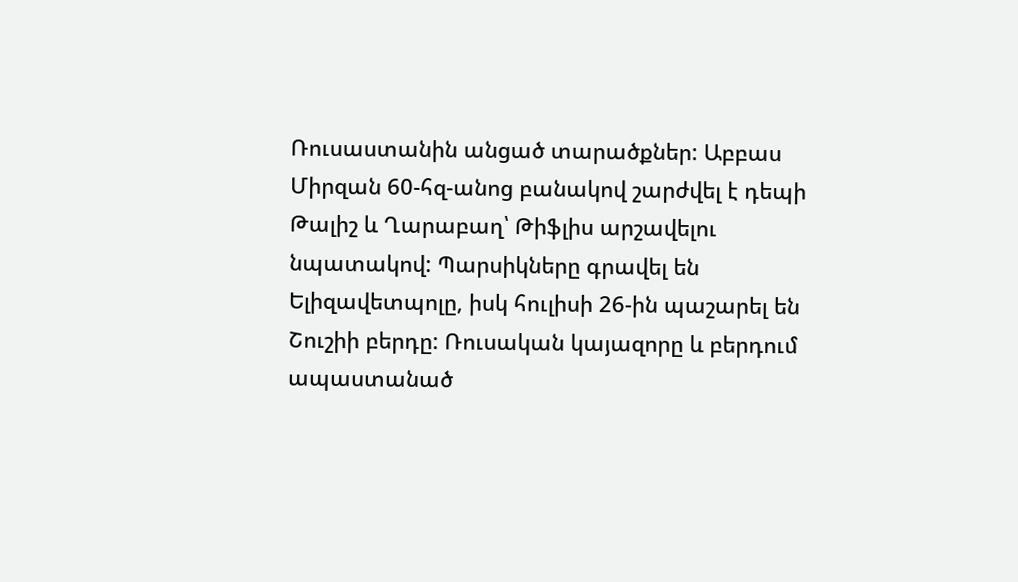Ռուսաստանին անցած տարածքներ: Աբբաս Միրզան 60-հզ-անոց բանակով շարժվել է դեպի Թալիշ և Ղարաբաղ՝ Թիֆլիս արշավելու նպատակով: Պարսիկները գրավել են Ելիզավետպոլը, իսկ հուլիսի 26-ին պաշարել են Շուշիի բերդը: Ռուսական կայազորը և բերդում ապաստանած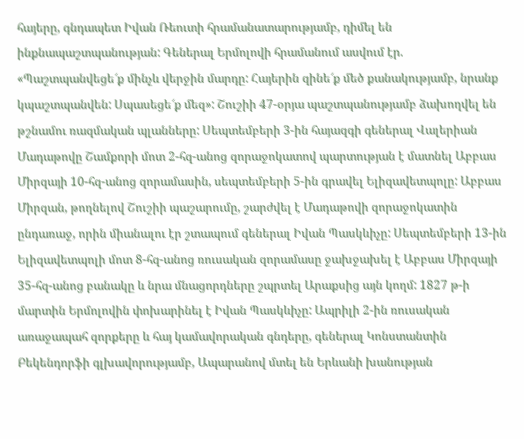հայերը, գնդապետ Իվան Ռեուտի հրամանատարությամբ, դիմել են ինքնապաշտպանության: Գեներալ Երմոլովի հրամանում ասվում էր. «Պաշտպանվեցե՜ք մինչև վերջին մարդը: Հայերին զինե՜ք մեծ քանակությամբ, նրանք կպաշտպանվեն: Սպասեցե՜ք մեզ»: Շուշիի 47-օրյա պաշտպանությամբ ձախողվել են թշնամու ռազմական պլանները: Սեպտեմբերի 3-ին հայազգի գեներալ Վալերիան Մադաթովը Շամքորի մոտ 2-հզ-անոց զորաջոկատով պարտության է մատնել Աբբաս Միրզայի 10-հզ-անոց զորամասին, սեպտեմբերի 5-ին գրավել Ելիզավետպոլը: Աբբաս Միրզան, թողնելով Շուշիի պաշարումը, շարժվել է Մադաթովի զորաջոկատին ընդառաջ, որին միանալու էր շտապում գեներալ Իվան Պասկևիչը: Սեպտեմբերի 13-ին Ելիզավետպոլի մոտ 8-հզ-անոց ռուսական զորամասը ջախջախել է Աբբաս Միրզայի 35-հզ-անոց բանակը և նրա մնացորդները շպրտել Արաքսից այն կողմ: 1827 թ-ի մարտին Երմոլովին փոխարինել է Իվան Պասկևիչը: Ապրիլի 2-ին ռուսական առաջապահ զորքերը և հայ կամավորական գնդերը, գեներալ Կոնստանտին Բեկենդորֆի գլխավորությամբ, Ապարանով մտել են Երևանի խանության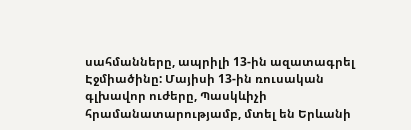սահմանները, ապրիլի 13-ին ազատագրել Էջմիածինը: Մայիսի 13-ին ռուսական գլխավոր ուժերը, Պասկևիչի հրամանատարությամբ, մտել են Երևանի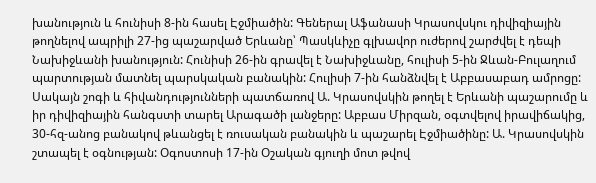խանություն և հունիսի 8-ին հասել Էջմիածին: Գեներալ Աֆանասի Կրասովսկու դիվիզիային թողնելով ապրիլի 27-ից պաշարված Երևանը՝ Պասկևիչը գլխավոր ուժերով շարժվել է դեպի Նախիջևանի խանություն: Հունիսի 26-ին գրավել է Նախիջևանը, հուլիսի 5-ին Ջևան-Բուլաղում պարտության մատնել պարսկական բանակին: Հուլիսի 7-ին հանձնվել է Աբբասաբադ ամրոցը: Սակայն շոգի և հիվանդությունների պատճառով Ա. Կրասովսկին թողել է Երևանի պաշարումը և իր դիվիզիային հանգստի տարել Արագածի լանջերը: Աբբաս Միրզան, օգտվելով իրավիճակից, 30-հզ-անոց բանակով թևանցել է ռուսական բանակին և պաշարել Էջմիածինը: Ա. Կրասովսկին շտապել է օգնության: Օգոստոսի 17-ին Օշական գյուղի մոտ թվով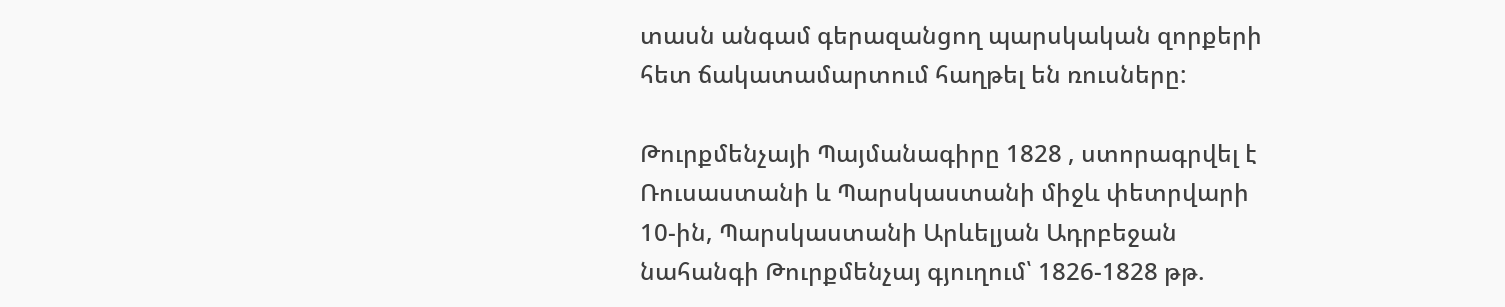տասն անգամ գերազանցող պարսկական զորքերի հետ ճակատամարտում հաղթել են ռուսները:

Թուրքմենչայի Պայմանագիրը 1828 , ստորագրվել է Ռուսաստանի և Պարսկաստանի միջև փետրվարի 10-ին, Պարսկաստանի Արևելյան Ադրբեջան նահանգի Թուրքմենչայ գյուղում՝ 1826-1828 թթ.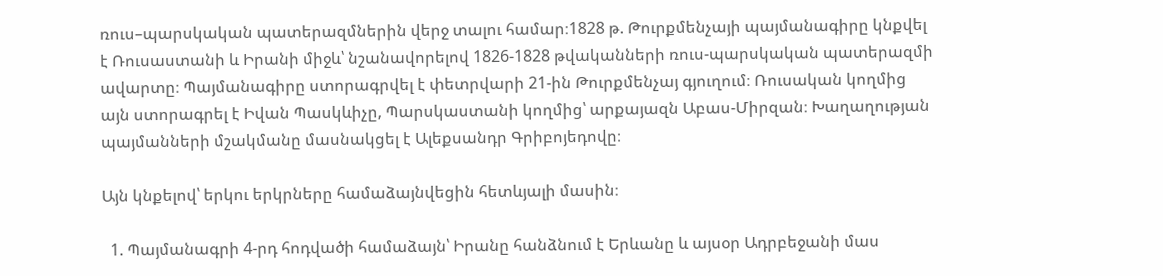ռուս–պարսկական պատերազմներին վերջ տալու համար։1828 թ. Թուրքմենչայի պայմանագիրը կնքվել է Ռուսաստանի և Իրանի միջև՝ նշանավորելով 1826-1828 թվականների ռուս-պարսկական պատերազմի ավարտը։ Պայմանագիրը ստորագրվել է փետրվարի 21-ին Թուրքմենչայ գյուղում։ Ռուսական կողմից այն ստորագրել է Իվան Պասկևիչը, Պարսկաստանի կողմից՝ արքայազն Աբաս-Միրզան։ Խաղաղության պայմանների մշակմանը մասնակցել է Ալեքսանդր Գրիբոյեդովը։

Այն կնքելով՝ երկու երկրները համաձայնվեցին հետևյալի մասին։

  1. Պայմանագրի 4-րդ հոդվածի համաձայն՝ Իրանը հանձնում է Երևանը և այսօր Ադրբեջանի մաս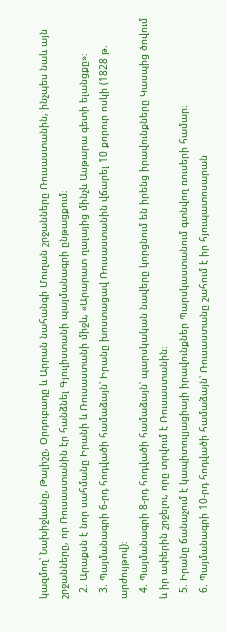կազմող՝ Նախիջևանը, Թալիշը, Օրդուբադը և Արրան նահանգի Մուղան շրջանները Ռուսաստանին, ինչպես նաև այն շրջանները, որ Ռուսաստանին էր հանձնել Գյուլիստանի պայմանագրի ընթացքում։
  2. Արաքսն է նոր սահմանը Իրանի և Ռուսաստանի միջև, «Արարատ ղալայից մինչև Ասթարա գետի ելանցքը»։
  3. Պայմանագրի 6-րդ հոդվածի համաձայն՝ Իրանը խոստացավ Ռուսաստանին վճարել 10 քորուր ոսկի (1828 թ. արժույթով)։
  4. Պայմանագրի 8-րդ հոդվածի համաձայն՝ պարսկական նավերը կորցնում են իրենց իրավունքները Կասպից ծովում և իր ափերին շրջելու, որը տրվում է Ռուսաստանին։
  5. Իրանը ճանաչում է կապիտուլյացիայի իրավունքներ Պարսկաստանում գտնվող ռուսերի համար։
  6. Պայմանագրի 10-րդ հոդվածի համաձայն՝ Ռուսաստանը շահում է իր հյուպատոսարան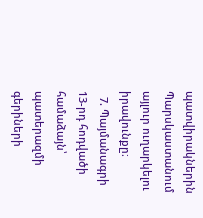պատվիրակներին Պարսկաստանում այլուր ուղարկելու իրավունքը։
  7. Պայմանագրի 13-րդ հոդվածի համաձայն՝ պատերազմի գերիների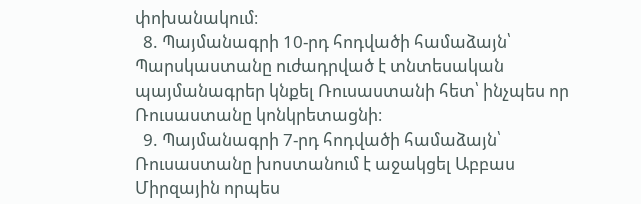փոխանակում։
  8. Պայմանագրի 10-րդ հոդվածի համաձայն՝ Պարսկաստանը ուժադրված է տնտեսական պայմանագրեր կնքել Ռուսաստանի հետ՝ ինչպես որ Ռուսաստանը կոնկրետացնի։
  9. Պայմանագրի 7-րդ հոդվածի համաձայն՝ Ռուսաստանը խոստանում է աջակցել Աբբաս Միրզային որպես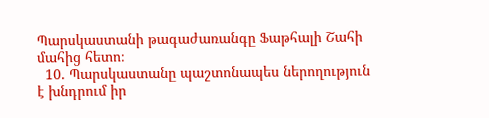Պարսկաստանի թագաժառանգը Ֆաթհալի Շահի մահից հետո։
  10. Պարսկաստանը պաշտոնապես ներողություն է խնդրում իր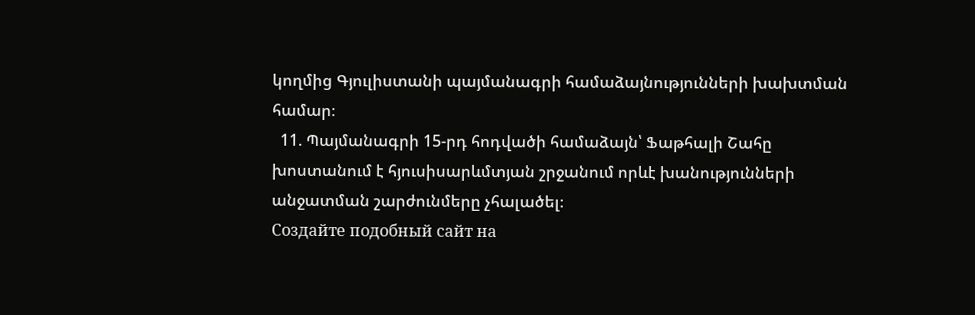կողմից Գյուլիստանի պայմանագրի համաձայնությունների խախտման համար։
  11. Պայմանագրի 15-րդ հոդվածի համաձայն՝ Ֆաթհալի Շահը խոստանում է հյուսիսարևմտյան շրջանում որևէ խանությունների անջատման շարժունմերը չհալածել։
Создайте подобный сайт на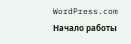WordPress.com
Начало работы